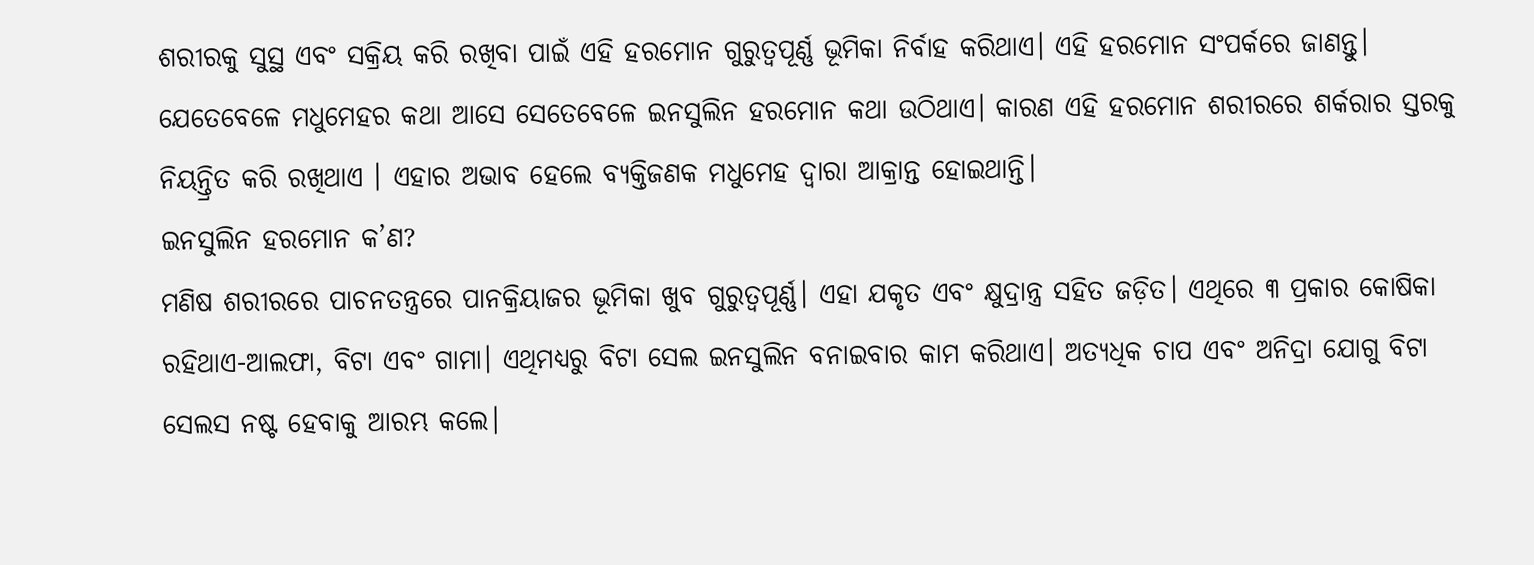ଶରୀରକୁ ସୁସ୍ଥ ଏବଂ ସକ୍ରିୟ କରି ରଖିବା ପାଇଁ ଏହି ହରମୋନ ଗୁରୁତ୍ୱପୂର୍ଣ୍ଣ ଭୂମିକା ନିର୍ବାହ କରିଥାଏ। ଏହି ହରମୋନ ସଂପର୍କରେ ଜାଣନ୍ତୁ।
ଯେତେବେଳେ ମଧୁମେହର କଥା ଆସେ ସେତେବେଳେ ଇନସୁଲିନ ହରମୋନ କଥା ଉଠିଥାଏ। କାରଣ ଏହି ହରମୋନ ଶରୀରରେ ଶର୍କରାର ସ୍ତରକୁ ନିୟନ୍ତ୍ରିତ କରି ରଖିଥାଏ । ଏହାର ଅଭାବ ହେଲେ ବ୍ୟକ୍ତିଜଣକ ମଧୁମେହ ଦ୍ୱାରା ଆକ୍ରାନ୍ତ ହୋଇଥାନ୍ତି।
ଇନସୁଲିନ ହରମୋନ କ’ଣ?
ମଣିଷ ଶରୀରରେ ପାଚନତନ୍ତ୍ରରେ ପାନକ୍ରିୟାଜର ଭୂମିକା ଖୁବ ଗୁରୁତ୍ୱପୂର୍ଣ୍ଣ। ଏହା ଯକୃତ ଏବଂ କ୍ଷୁଦ୍ରାନ୍ତ୍ର ସହିତ ଜଡ଼ିତ। ଏଥିରେ ୩ ପ୍ରକାର କୋଷିକା ରହିଥାଏ-ଆଲଫା, ବିଟା ଏବଂ ଗାମା। ଏଥିମଧ୍ୟରୁ ବିଟା ସେଲ ଇନସୁଲିନ ବନାଇବାର କାମ କରିଥାଏ। ଅତ୍ୟଧିକ ଚାପ ଏବଂ ଅନିଦ୍ରା ଯୋଗୁ ବିଟା ସେଲସ ନଷ୍ଟ ହେବାକୁ ଆରମ୍ଭ କଲେ।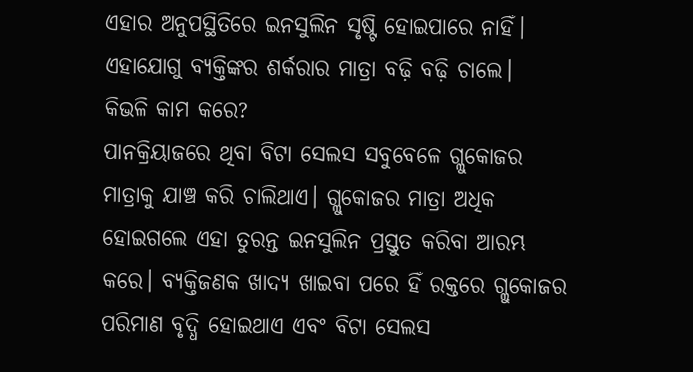ଏହାର ଅନୁପସ୍ଥିତିରେ ଇନସୁଲିନ ସୃଷ୍ଟି ହୋଇପାରେ ନାହିଁ। ଏହାଯୋଗୁ ବ୍ୟକ୍ତିଙ୍କର ଶର୍କରାର ମାତ୍ରା ବଢ଼ି ବଢ଼ି ଚାଲେ।
କିଭଳି କାମ କରେ?
ପାନକ୍ରିୟାଜରେ ଥିବା ବିଟା ସେଲସ ସବୁବେଳେ ଗ୍ଲୁକୋଜର ମାତ୍ରାକୁ ଯାଞ୍ଚ କରି ଚାଲିଥାଏ। ଗ୍ଲୁକୋଜର ମାତ୍ରା ଅଧିକ ହୋଇଗଲେ ଏହା ତୁରନ୍ତ ଇନସୁଲିନ ପ୍ରସ୍ତୁତ କରିବା ଆରମ୍ଭ କରେ। ବ୍ୟକ୍ତିଜଣକ ଖାଦ୍ୟ ଖାଇବା ପରେ ହିଁ ରକ୍ତରେ ଗ୍ଲୁକୋଜର ପରିମାଣ ବୃଦ୍ଧି ହୋଇଥାଏ ଏବଂ ବିଟା ସେଲସ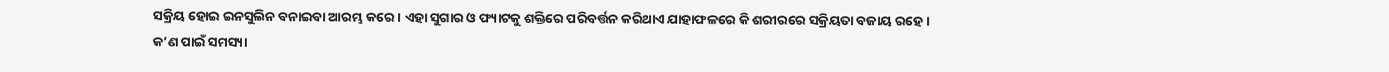ସକ୍ରିୟ ହୋଇ ଇନସୁଲିନ ବନାଇବା ଆରମ୍ଭ କରେ। ଏହା ସୁଗାର ଓ ଫ୍ୟାଟକୁ ଶକ୍ତିରେ ପରିବର୍ତ୍ତନ କରିଥାଏ ଯାହାଫଳରେ କି ଶରୀରରେ ସକ୍ରିୟତା ବଜାୟ ରହେ।
କ’ଣ ପାଇଁ ସମସ୍ୟା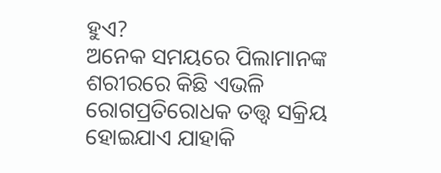ହୁଏ?
ଅନେକ ସମୟରେ ପିଲାମାନଙ୍କ ଶରୀରରେ କିଛି ଏଭଳି ରୋଗପ୍ରତିରୋଧକ ତତ୍ତ୍ୱ ସକ୍ରିୟ ହୋଇଯାଏ ଯାହାକି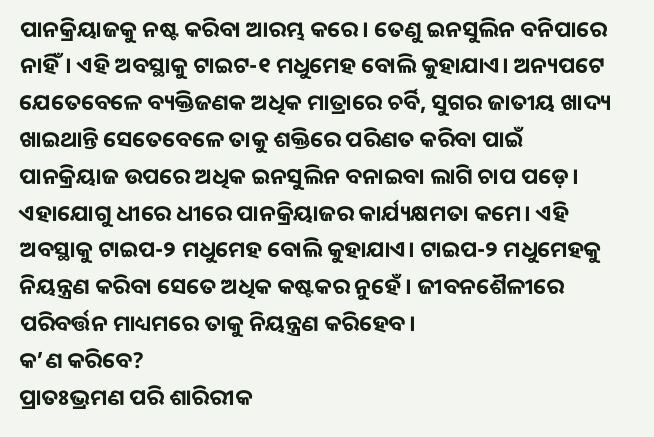ପାନକ୍ରିୟାଜକୁ ନଷ୍ଟ କରିବା ଆରମ୍ଭ କରେ। ତେଣୁ ଇନସୁଲିନ ବନିପାରେ ନାହିଁ। ଏହି ଅବସ୍ଥାକୁ ଟାଇଟ-୧ ମଧୁମେହ ବୋଲି କୁହାଯାଏ। ଅନ୍ୟପଟେ ଯେତେବେଳେ ବ୍ୟକ୍ତିଜଣକ ଅଧିକ ମାତ୍ରାରେ ଚର୍ବି, ସୁଗର ଜାତୀୟ ଖାଦ୍ୟ ଖାଇଥାନ୍ତି ସେତେବେଳେ ତାକୁ ଶକ୍ତିରେ ପରିଣତ କରିବା ପାଇଁ ପାନକ୍ରିୟାଜ ଉପରେ ଅଧିକ ଇନସୁଲିନ ବନାଇବା ଲାଗି ଚାପ ପଡ଼େ। ଏହାଯୋଗୁ ଧୀରେ ଧୀରେ ପାନକ୍ରିୟାଜର କାର୍ଯ୍ୟକ୍ଷମତା କମେ। ଏହି ଅବସ୍ଥାକୁ ଟାଇପ-୨ ମଧୁମେହ ବୋଲି କୁହାଯାଏ। ଟାଇପ-୨ ମଧୁମେହକୁ ନିୟନ୍ତ୍ରଣ କରିବା ସେତେ ଅଧିକ କଷ୍ଟକର ନୁହେଁ। ଜୀବନଶୈଳୀରେ ପରିବର୍ତ୍ତନ ମାଧ୍ୟମରେ ତାକୁ ନିୟନ୍ତ୍ରଣ କରିହେବ।
କ’ଣ କରିବେ?
ପ୍ରାତଃଭ୍ରମଣ ପରି ଶାରିରୀକ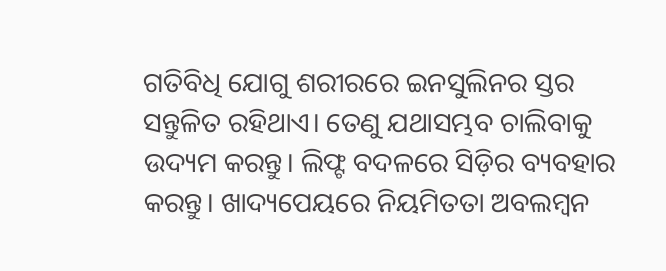ଗତିବିଧି ଯୋଗୁ ଶରୀରରେ ଇନସୁଲିନର ସ୍ତର ସନ୍ତୁଳିତ ରହିଥାଏ। ତେଣୁ ଯଥାସମ୍ଭବ ଚାଲିବାକୁ ଉଦ୍ୟମ କରନ୍ତୁ। ଲିଫ୍ଟ ବଦଳରେ ସିଡ଼ିର ବ୍ୟବହାର କରନ୍ତୁ। ଖାଦ୍ୟପେୟରେ ନିୟମିତତା ଅବଲମ୍ବନ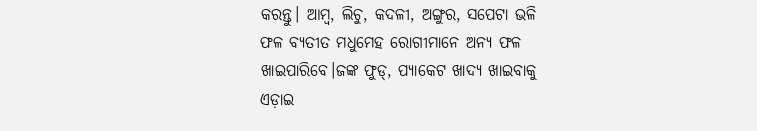କରନ୍ତୁ। ଆମ୍ବ, ଲିଚୁ, କଦଳୀ, ଅଙ୍ଗୁର, ସପେଟା ଭଳି ଫଳ ବ୍ୟତୀତ ମଧୁମେହ ରୋଗୀମାନେ ଅନ୍ୟ ଫଳ ଖାଇପାରିବେ।ଜଙ୍କ ଫୁଡ୍, ପ୍ୟାକେଟ ଖାଦ୍ୟ ଖାଇବାକୁ ଏଡ଼ାଇ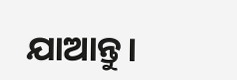ଯାଆନ୍ତୁ।